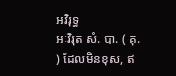អវិរុទ្ធ
អៈវិរុត សំ. បា. ( គុ. ) ដែលមិនខុស, ឥ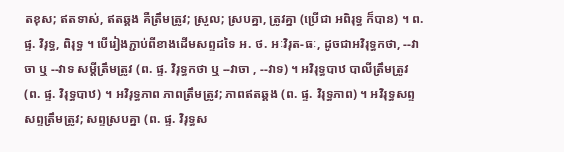តខុស; ឥតទាស់, ឥតឆ្គង គឺត្រឹមត្រូវ; ស្រួល; ស្របគ្នា, ត្រូវគ្នា (ប្រើជា អពិរុទ្ធ ក៏បាន) ។ ព. ផ្ទ. វិរុទ្ធ, ពិរុទ្ធ ។ បើរៀងភ្ជាប់ពីខាងដើមសព្ទដទៃ អ. ថ. អៈវិរុត-ធៈ, ដូចជាអវិរុទ្ធកថា, --វាចា ឬ --វាទ សម្ដីត្រឹមត្រូវ (ព. ផ្ទ. វិរុទ្ធកថា ឬ --វាចា , --វាទ) ។ អវិរុទ្ធបាឋ បាលីត្រឹមត្រូវ (ព. ផ្ទ. វិរុទ្ធបាឋ) ។ អវិរុទ្ធភាព ភាពត្រឹមត្រូវ; ភាពឥតឆ្គង (ព. ផ្ទ. វិរុទ្ធភាព) ។ អវិរុទ្ធសព្ទ សព្ទត្រឹមត្រូវ; សព្ទស្របគ្នា (ព. ផ្ទ. វិរុទ្ធស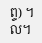ព្ទ) ។ ល។